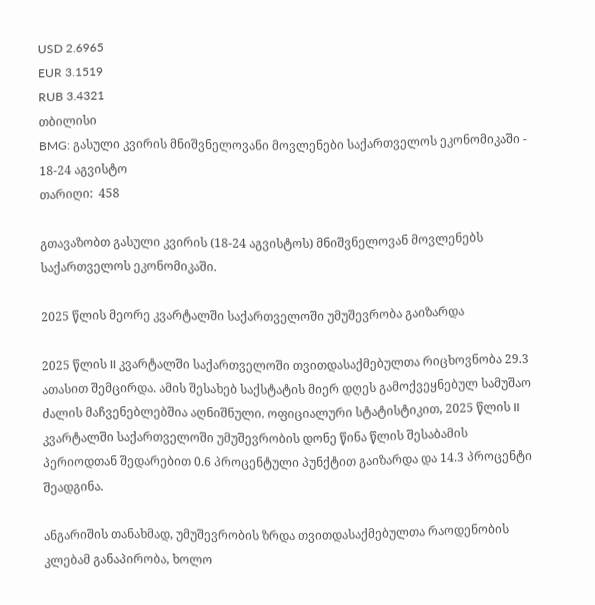USD 2.6965
EUR 3.1519
RUB 3.4321
თბილისი
BMG: გასული კვირის მნიშვნელოვანი მოვლენები საქართველოს ეკონომიკაში - 18-24 აგვისტო
თარიღი:  458

გთავაზობთ გასული კვირის (18-24 აგვისტოს) მნიშვნელოვან მოვლენებს საქართველოს ეკონომიკაში.

2025 წლის მეორე კვარტალში საქართველოში უმუშევრობა გაიზარდა

2025 წლის II კვარტალში საქართველოში თვითდასაქმებულთა რიცხოვნობა 29.3 ათასით შემცირდა. ამის შესახებ საქსტატის მიერ დღეს გამოქვეყნებულ სამუშაო ძალის მაჩვენებლებშია აღნიშნული. ოფიციალური სტატისტიკით, 2025 წლის II კვარტალში საქართველოში უმუშევრობის დონე წინა წლის შესაბამის პერიოდთან შედარებით 0.6 პროცენტული პუნქტით გაიზარდა და 14.3 პროცენტი შეადგინა.

ანგარიშის თანახმად, უმუშევრობის ზრდა თვითდასაქმებულთა რაოდენობის კლებამ განაპირობა, ხოლო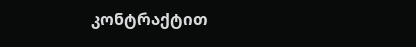კონტრაქტით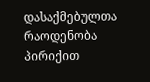დასაქმებულთა რაოდენობა პირიქით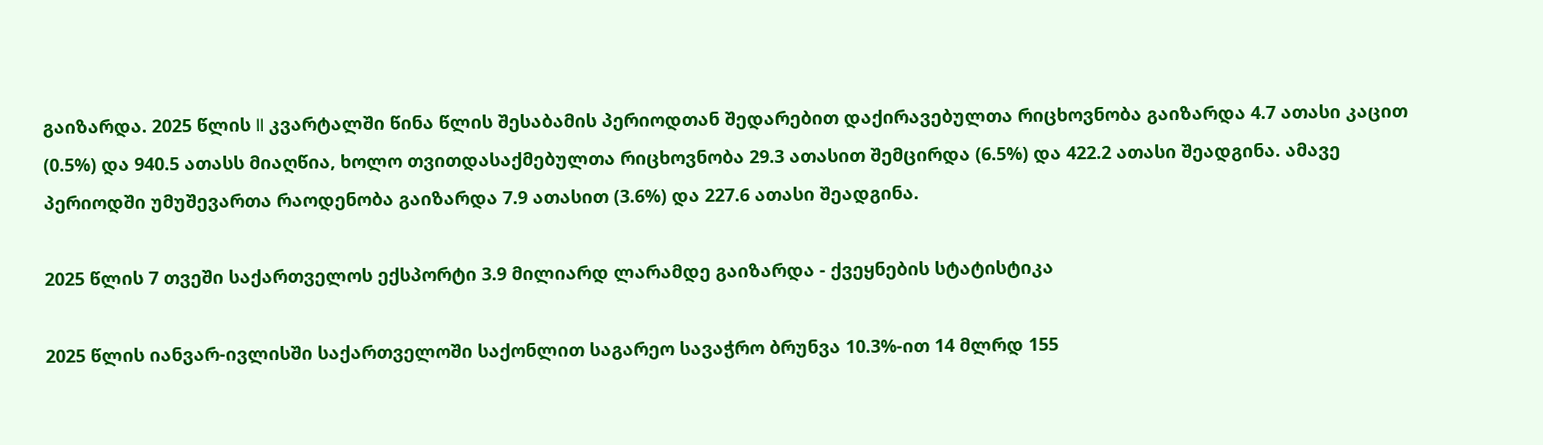გაიზარდა. 2025 წლის II კვარტალში წინა წლის შესაბამის პერიოდთან შედარებით დაქირავებულთა რიცხოვნობა გაიზარდა 4.7 ათასი კაცით (0.5%) და 940.5 ათასს მიაღწია, ხოლო თვითდასაქმებულთა რიცხოვნობა 29.3 ათასით შემცირდა (6.5%) და 422.2 ათასი შეადგინა. ამავე პერიოდში უმუშევართა რაოდენობა გაიზარდა 7.9 ათასით (3.6%) და 227.6 ათასი შეადგინა.

2025 წლის 7 თვეში საქართველოს ექსპორტი 3.9 მილიარდ ლარამდე გაიზარდა - ქვეყნების სტატისტიკა

2025 წლის იანვარ-ივლისში საქართველოში საქონლით საგარეო სავაჭრო ბრუნვა 10.3%-ით 14 მლრდ 155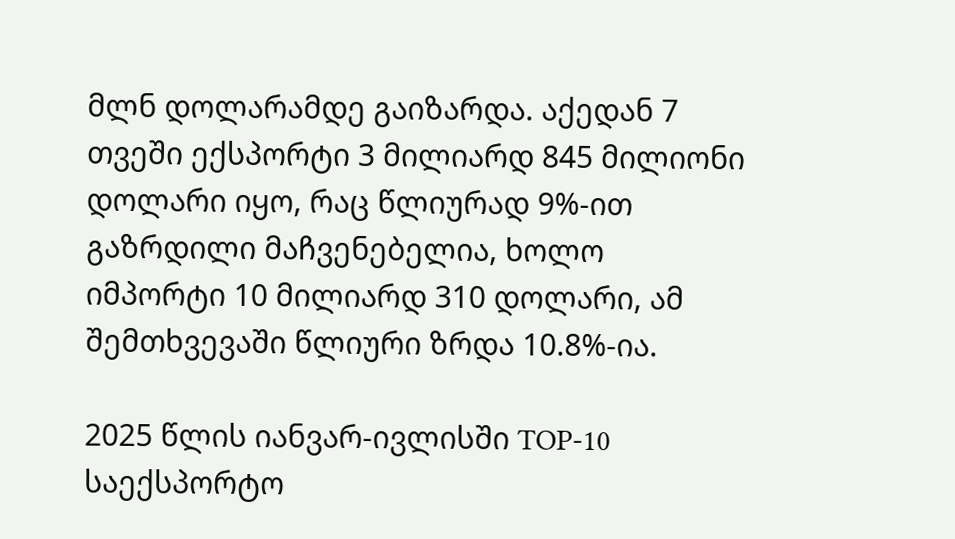მლნ დოლარამდე გაიზარდა. აქედან 7 თვეში ექსპორტი 3 მილიარდ 845 მილიონი დოლარი იყო, რაც წლიურად 9%-ით გაზრდილი მაჩვენებელია, ხოლო იმპორტი 10 მილიარდ 310 დოლარი, ამ შემთხვევაში წლიური ზრდა 10.8%-ია.

2025 წლის იანვარ-ივლისში TOP-10 საექსპორტო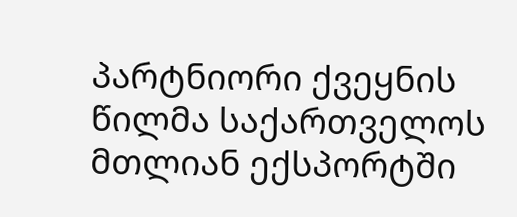პარტნიორი ქვეყნის წილმა საქართველოს მთლიან ექსპორტში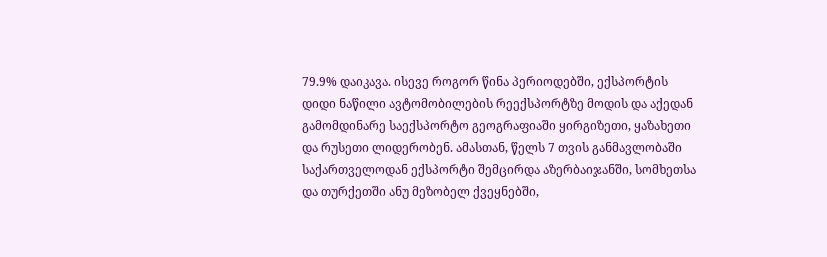79.9% დაიკავა. ისევე როგორ წინა პერიოდებში, ექსპორტის დიდი ნაწილი ავტომობილების რეექსპორტზე მოდის და აქედან გამომდინარე საექსპორტო გეოგრაფიაში ყირგიზეთი, ყაზახეთი და რუსეთი ლიდერობენ. ამასთან, წელს 7 თვის განმავლობაში საქართველოდან ექსპორტი შემცირდა აზერბაიჯანში, სომხეთსა და თურქეთში ანუ მეზობელ ქვეყნებში,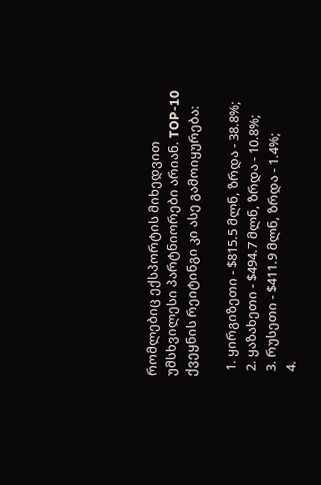რომლებიც ექსპორტის მიხედვით უმსხვილესი პარტნიორები არიან. TOP-10 ქვეყნის რეიტინგი კი ასე გამოიყურება:

  1. ყირგიზეთი - $815.5 მლნ, ზრდა - 38.8%;
  2. ყაზახეთი - $494.7 მლნ, ზრდა - 10.8%;
  3. რუსეთი - $411.9 მლნ, ზრდა - 1.4%;
  4.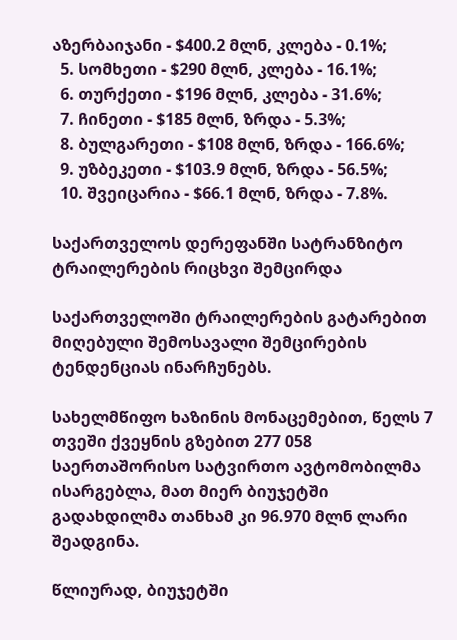აზერბაიჯანი - $400.2 მლნ, კლება - 0.1%;
  5. სომხეთი - $290 მლნ, კლება - 16.1%;
  6. თურქეთი - $196 მლნ, კლება - 31.6%;
  7. ჩინეთი - $185 მლნ, ზრდა - 5.3%;
  8. ბულგარეთი - $108 მლნ, ზრდა - 166.6%;
  9. უზბეკეთი - $103.9 მლნ, ზრდა - 56.5%;
  10. შვეიცარია - $66.1 მლნ, ზრდა - 7.8%.

საქართველოს დერეფანში სატრანზიტო ტრაილერების რიცხვი შემცირდა

საქართველოში ტრაილერების გატარებით მიღებული შემოსავალი შემცირების ტენდენციას ინარჩუნებს.

სახელმწიფო ხაზინის მონაცემებით, წელს 7 თვეში ქვეყნის გზებით 277 058 საერთაშორისო სატვირთო ავტომობილმა ისარგებლა, მათ მიერ ბიუჯეტში გადახდილმა თანხამ კი 96.970 მლნ ლარი შეადგინა.

წლიურად, ბიუჯეტში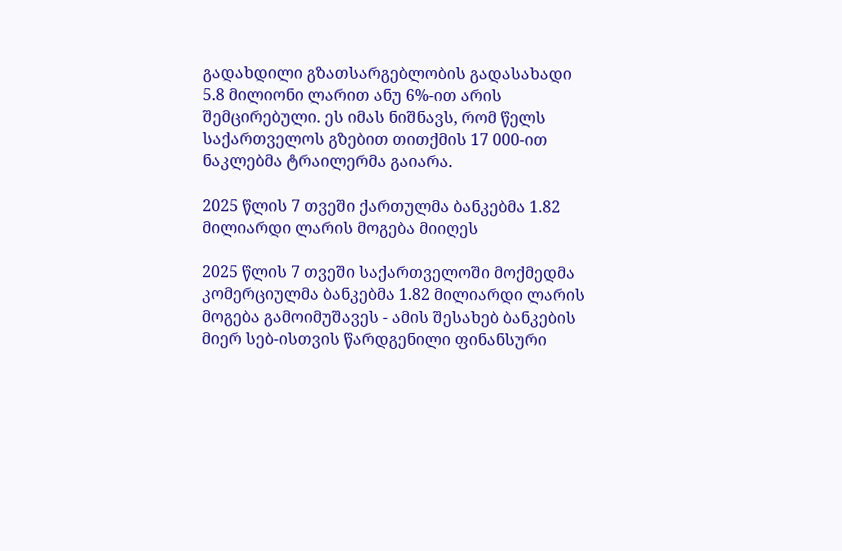გადახდილი გზათსარგებლობის გადასახადი 5.8 მილიონი ლარით ანუ 6%-ით არის შემცირებული. ეს იმას ნიშნავს, რომ წელს საქართველოს გზებით თითქმის 17 000-ით ნაკლებმა ტრაილერმა გაიარა.

2025 წლის 7 თვეში ქართულმა ბანკებმა 1.82 მილიარდი ლარის მოგება მიიღეს

2025 წლის 7 თვეში საქართველოში მოქმედმა კომერციულმა ბანკებმა 1.82 მილიარდი ლარის მოგება გამოიმუშავეს - ამის შესახებ ბანკების მიერ სებ-ისთვის წარდგენილი ფინანსური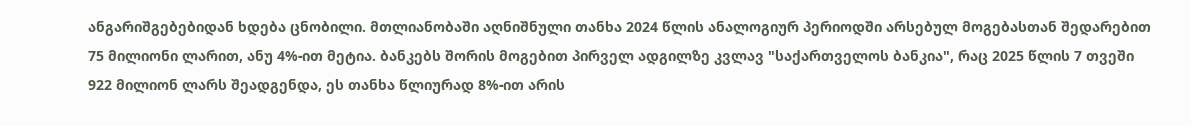ანგარიშგებებიდან ხდება ცნობილი. მთლიანობაში აღნიშნული თანხა 2024 წლის ანალოგიურ პერიოდში არსებულ მოგებასთან შედარებით 75 მილიონი ლარით, ანუ 4%-ით მეტია. ბანკებს შორის მოგებით პირველ ადგილზე კვლავ "საქართველოს ბანკია", რაც 2025 წლის 7 თვეში 922 მილიონ ლარს შეადგენდა, ეს თანხა წლიურად 8%-ით არის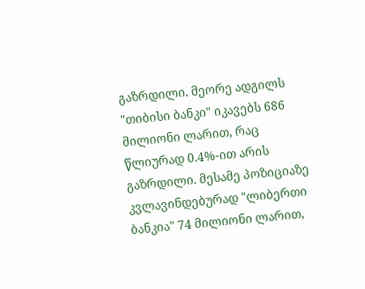გაზრდილი. მეორე ადგილს "თიბისი ბანკი" იკავებს 686 მილიონი ლარით, რაც წლიურად 0.4%-ით არის გაზრდილი. მესამე პოზიციაზე კვლავინდებურად "ლიბერთი ბანკია" 74 მილიონი ლარით,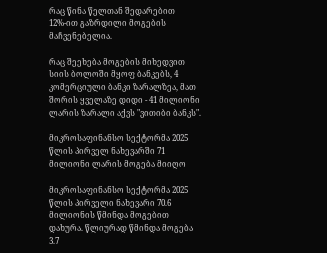რაც წინა წელთან შედარებით 12%-ით გაზრდილი მოგების მაჩვენებელია.

რაც შეეხება მოგების მიხედვით სიის ბოლოში მყოფ ბანკებს, 4 კომერციული ბანკი ზარალზეა, მათ შორის ყველაზე დიდი - 41 მილიონი ლარის ზარალი აქვს "ვითიბი ბანკს".

მიკროსაფინანსო სექტორმა 2025 წლის პირველ ნახევარში 71 მილიონი ლარის მოგება მიიღო

მიკროსაფინანსო სექტორმა 2025 წლის პირველი ნახევარი 70.6 მილიონის წმინდა მოგებით დახურა. წლიურად წმინდა მოგება 3.7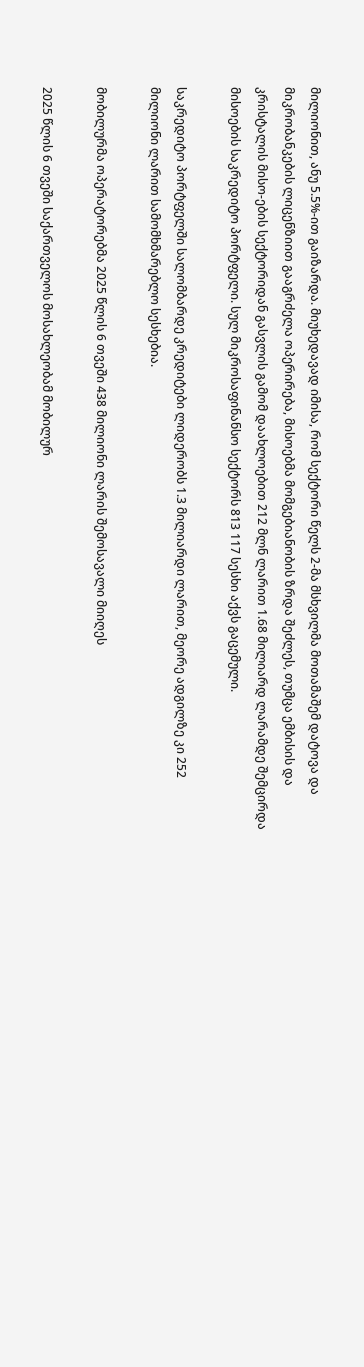მილიონით, ანუ 5.5%-ით გაიზარდა. მიუხედავად იმისა, რომ სექტორი წელს 2-მა მსხვილმა მოთამაშემ დატოვა და მიკრობანკების ლიცენზიით გააგრძელა ოპერირება, მისოებმა მომგებიანობის ზრდა შეძლეს, თუმცა ემბისის და კრისტალის მისო-ების სექტორიდან გასვლის გამომ დაახლოებით 212 მლნ ლარით 1.68 მილიარდ ლარამდე შემცირდა მისოების საკრედიტო პორტფელი. სულ მიკროსაფინანსო სექტორს 813 117 სესხი აქვს გაცემული.

საკრედიტო პორტფელში სალომბარდე კრედიტები ლიდერობს 1.3 მილიარდი ლარით, მეორე ადგილზე კი 252 მილიონი ლარით სამომხმარებლო სესხებია.

მობილურმა ოპერატორებმა 2025 წლის 6 თვეში 438 მილიონი ლარის შემოსავალი მიიღეს

2025 წლის 6 თვეში საქართველოს მოსახლეობამ მობილურ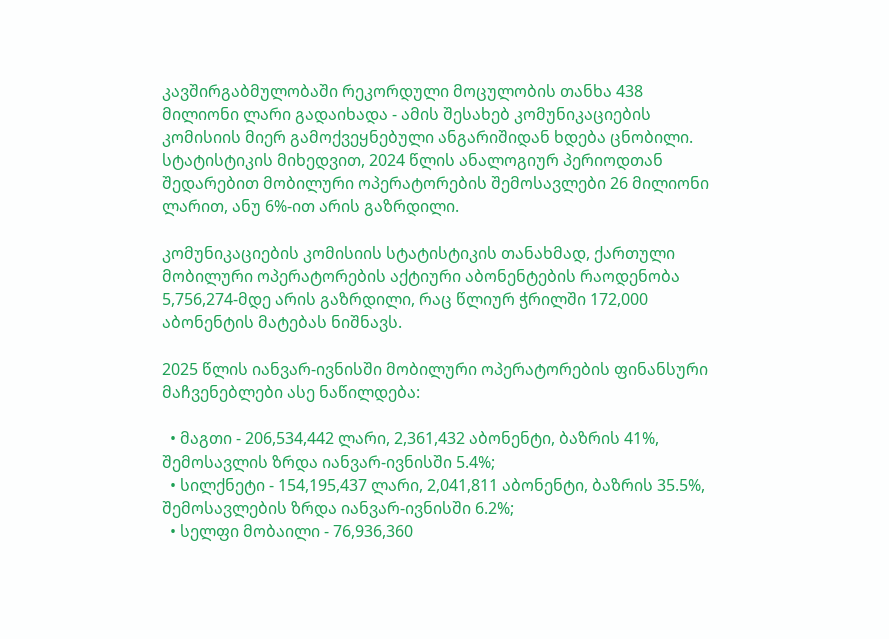კავშირგაბმულობაში რეკორდული მოცულობის თანხა 438 მილიონი ლარი გადაიხადა - ამის შესახებ კომუნიკაციების კომისიის მიერ გამოქვეყნებული ანგარიშიდან ხდება ცნობილი. სტატისტიკის მიხედვით, 2024 წლის ანალოგიურ პერიოდთან შედარებით მობილური ოპერატორების შემოსავლები 26 მილიონი ლარით, ანუ 6%-ით არის გაზრდილი.

კომუნიკაციების კომისიის სტატისტიკის თანახმად, ქართული მობილური ოპერატორების აქტიური აბონენტების რაოდენობა 5,756,274-მდე არის გაზრდილი, რაც წლიურ ჭრილში 172,000 აბონენტის მატებას ნიშნავს.

2025 წლის იანვარ-ივნისში მობილური ოპერატორების ფინანსური მაჩვენებლები ასე ნაწილდება:

  • მაგთი - 206,534,442 ლარი, 2,361,432 აბონენტი, ბაზრის 41%, შემოსავლის ზრდა იანვარ-ივნისში 5.4%;
  • სილქნეტი - 154,195,437 ლარი, 2,041,811 აბონენტი, ბაზრის 35.5%, შემოსავლების ზრდა იანვარ-ივნისში 6.2%;
  • სელფი მობაილი - 76,936,360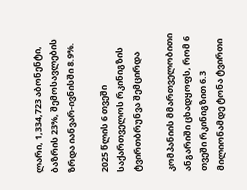ლარი, 1,334,723 აბონენტი, ბაზრის 23%, შემოსავლების ზრდა იანვარ-ივნისში 8.9%.

2025 წლის 6 თვეში საქართველოს რკინიგზის ტვირთბრუნვა შემცირდა

კომპანიის მმართველობითი ანგარიში ცხადყოფს, რომ 6 თვეში რკინიგზით 6.3 მილიონამდე ტონა ტვირთი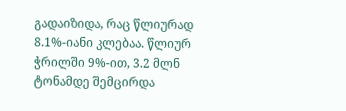გადაიზიდა, რაც წლიურად 8.1%-იანი კლებაა. წლიურ ჭრილში 9%-ით, 3.2 მლნ ტონამდე შემცირდა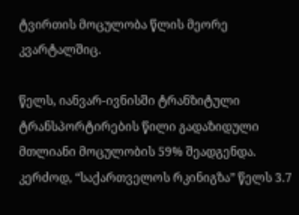ტვირთის მოცულობა წლის მეორე კვარტალშიც.

წელს, იანვარ-ივნისში ტრანზიტული ტრანსპორტირების წილი გადაზიდული მთლიანი მოცულობის 59% შეადგენდა. კერძოდ, “საქართველოს რკინიგზა” წელს 3.7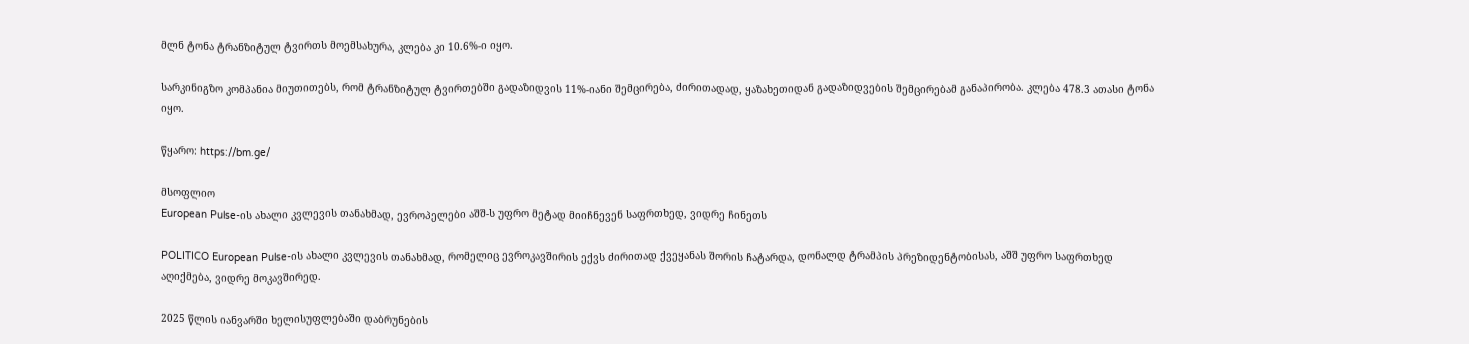მლნ ტონა ტრანზიტულ ტვირთს მოემსახურა, კლება კი 10.6%-ი იყო.

სარკინიგზო კომპანია მიუთითებს, რომ ტრანზიტულ ტვირთებში გადაზიდვის 11%-იანი შემცირება, ძირითადად, ყაზახეთიდან გადაზიდვების შემცირებამ განაპირობა. კლება 478.3 ათასი ტონა იყო.

წყარო: https://bm.ge/

მსოფლიო
European Pulse-ის ახალი კვლევის თანახმად, ევროპელები აშშ-ს უფრო მეტად მიიჩნევენ საფრთხედ, ვიდრე ჩინეთს

POLITICO European Pulse-ის ახალი კვლევის თანახმად, რომელიც ევროკავშირის ექვს ძირითად ქვეყანას შორის ჩატარდა, დონალდ ტრამპის პრეზიდენტობისას, აშშ უფრო საფრთხედ აღიქმება, ვიდრე მოკავშირედ.

2025 წლის იანვარში ხელისუფლებაში დაბრუნების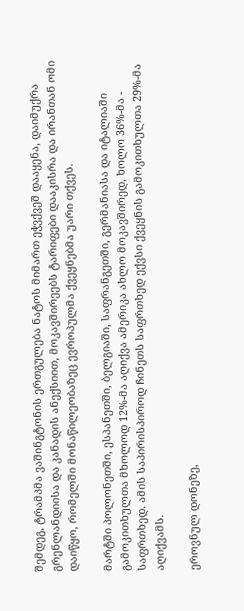შემდეგ, ტრამპმა ვაშინგტონის ერთგულება ნატოს მიმართ ეჭვქვეშ დააყენა, დაიმუქრა გრენლანდიისა და კანადის ანექსიით, მოკავშირეებს ტარიფები დააკისრა და ირანთან ომი დაიწყო, რომელში მონაწილეობაზეც ევროპულმა ქვეყნებმა უარი თქვეს.

მარტში პოლონეთში, ესპანეთში, ბელგიაში, საფრანგეთში, გერმანიასა და იტალიაში გამოკითხულთა მხოლოდ 12%-მა აღიქვა ამერიკა ახლო მოკავშირედ, ხოლო 36%-მა - საფრთხედ. ამის საპირისპიროდ ჩინეთს საფრთხედ ექვსი ქვეყნის გამოკითხულთა 29%-მა აღიქვამს.

ეროვნულ დონეზე,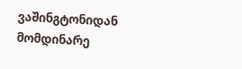ვაშინგტონიდან მომდინარე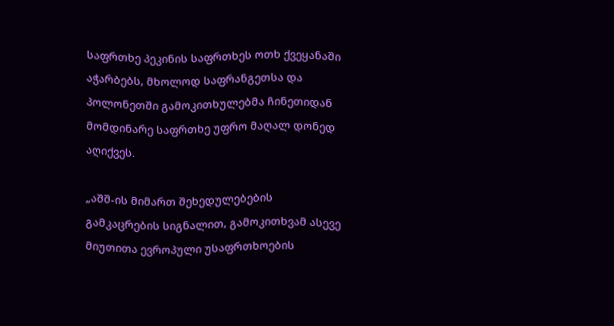საფრთხე პეკინის საფრთხეს ოთხ ქვეყანაში აჭარბებს, მხოლოდ საფრანგეთსა და პოლონეთში გამოკითხულებმა ჩინეთიდან მომდინარე საფრთხე უფრო მაღალ დონედ აღიქვეს.

„აშშ-ის მიმართ შეხედულებების გამკაცრების სიგნალით, გამოკითხვამ ასევე მიუთითა ევროპული უსაფრთხოების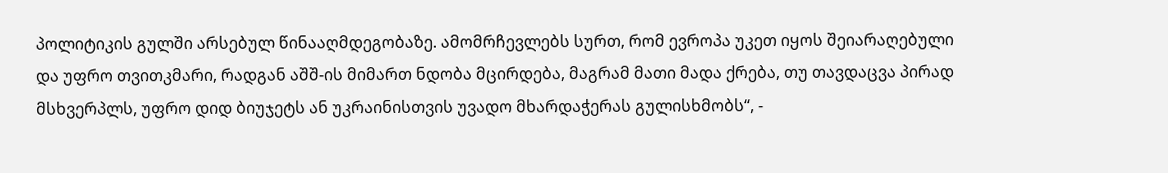პოლიტიკის გულში არსებულ წინააღმდეგობაზე. ამომრჩევლებს სურთ, რომ ევროპა უკეთ იყოს შეიარაღებული და უფრო თვითკმარი, რადგან აშშ-ის მიმართ ნდობა მცირდება, მაგრამ მათი მადა ქრება, თუ თავდაცვა პირად მსხვერპლს, უფრო დიდ ბიუჯეტს ან უკრაინისთვის უვადო მხარდაჭერას გულისხმობს“, -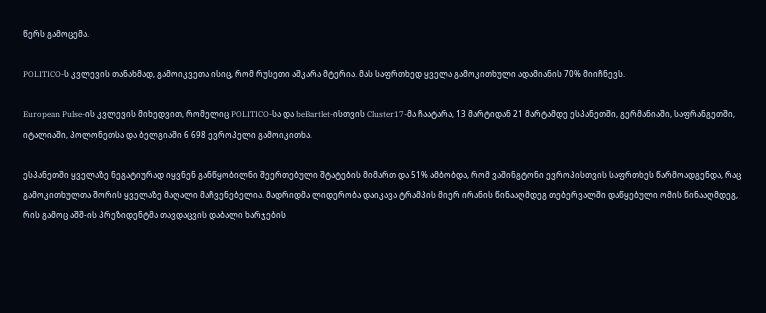წერს გამოცემა.

POLITICO-ს კვლევის თანახმად, გამოიკვეთა ისიც, რომ რუსეთი აშკარა მტერია. მას საფრთხედ ყველა გამოკითხული ადამიანის 70% მიიჩნევს.

European Pulse-ის კვლევის მიხედვით, რომელიც POLITICO-სა და beBartlet-ისთვის Cluster17-მა ჩაატარა, 13 მარტიდან 21 მარტამდე ესპანეთში, გერმანიაში, საფრანგეთში, იტალიაში, პოლონეთსა და ბელგიაში 6 698 ევროპელი გამოიკითხა.

ესპანეთში ყველაზე ნეგატიურად იყვნენ განწყობილნი შეერთებული შტატების მიმართ და 51% ამბობდა, რომ ვაშინგტონი ევროპისთვის საფრთხეს წარმოადგენდა, რაც გამოკითხულთა შორის ყველაზე მაღალი მაჩვენებელია. მადრიდმა ლიდერობა დაიკავა ტრამპის მიერ ირანის წინააღმდეგ თებერვალში დაწყებული ომის წინააღმდეგ, რის გამოც აშშ-ის პრეზიდენტმა თავდაცვის დაბალი ხარჯების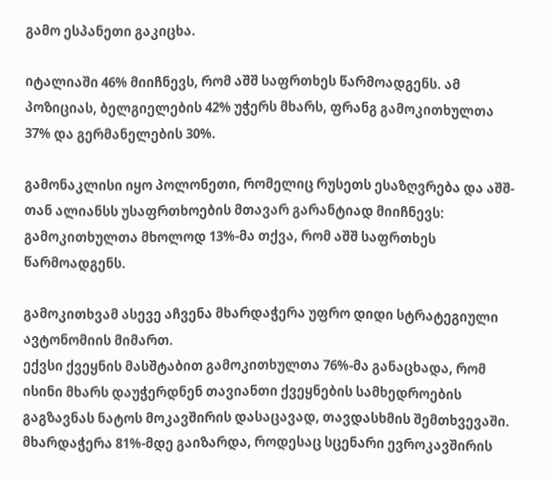გამო ესპანეთი გაკიცხა.

იტალიაში 46% მიიჩნევს, რომ აშშ საფრთხეს წარმოადგენს. ამ პოზიციას, ბელგიელების 42% უჭერს მხარს, ფრანგ გამოკითხულთა 37% და გერმანელების 30%.

გამონაკლისი იყო პოლონეთი, რომელიც რუსეთს ესაზღვრება და აშშ-თან ალიანსს უსაფრთხოების მთავარ გარანტიად მიიჩნევს: გამოკითხულთა მხოლოდ 13%-მა თქვა, რომ აშშ საფრთხეს წარმოადგენს.

გამოკითხვამ ასევე აჩვენა მხარდაჭერა უფრო დიდი სტრატეგიული ავტონომიის მიმართ.
ექვსი ქვეყნის მასშტაბით გამოკითხულთა 76%-მა განაცხადა, რომ ისინი მხარს დაუჭერდნენ თავიანთი ქვეყნების სამხედროების გაგზავნას ნატოს მოკავშირის დასაცავად, თავდასხმის შემთხვევაში. მხარდაჭერა 81%-მდე გაიზარდა, როდესაც სცენარი ევროკავშირის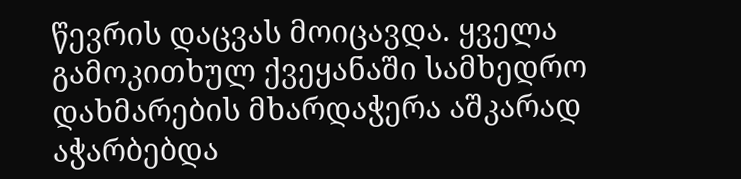წევრის დაცვას მოიცავდა. ყველა გამოკითხულ ქვეყანაში სამხედრო დახმარების მხარდაჭერა აშკარად აჭარბებდა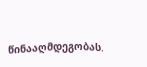წინააღმდეგობას.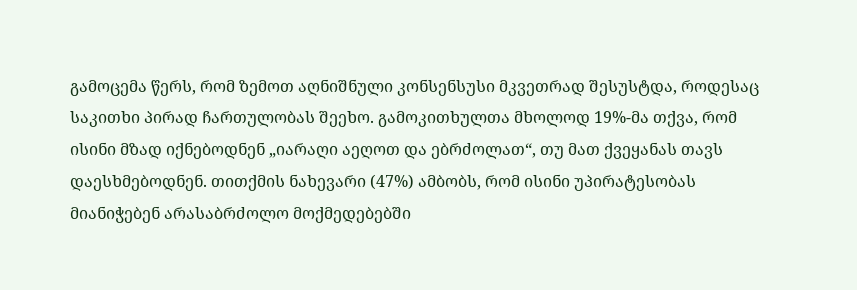გამოცემა წერს, რომ ზემოთ აღნიშნული კონსენსუსი მკვეთრად შესუსტდა, როდესაც საკითხი პირად ჩართულობას შეეხო. გამოკითხულთა მხოლოდ 19%-მა თქვა, რომ ისინი მზად იქნებოდნენ „იარაღი აეღოთ და ებრძოლათ“, თუ მათ ქვეყანას თავს დაესხმებოდნენ. თითქმის ნახევარი (47%) ამბობს, რომ ისინი უპირატესობას მიანიჭებენ არასაბრძოლო მოქმედებებში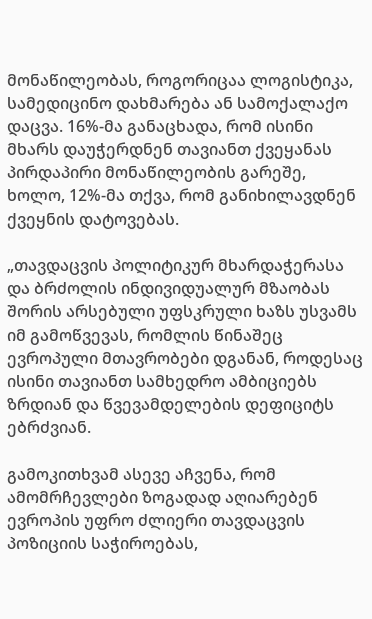მონაწილეობას, როგორიცაა ლოგისტიკა, სამედიცინო დახმარება ან სამოქალაქო დაცვა. 16%-მა განაცხადა, რომ ისინი მხარს დაუჭერდნენ თავიანთ ქვეყანას პირდაპირი მონაწილეობის გარეშე, ხოლო, 12%-მა თქვა, რომ განიხილავდნენ ქვეყნის დატოვებას.

„თავდაცვის პოლიტიკურ მხარდაჭერასა და ბრძოლის ინდივიდუალურ მზაობას შორის არსებული უფსკრული ხაზს უსვამს იმ გამოწვევას, რომლის წინაშეც ევროპული მთავრობები დგანან, როდესაც ისინი თავიანთ სამხედრო ამბიციებს ზრდიან და წვევამდელების დეფიციტს ებრძვიან.

გამოკითხვამ ასევე აჩვენა, რომ ამომრჩევლები ზოგადად აღიარებენ ევროპის უფრო ძლიერი თავდაცვის პოზიციის საჭიროებას,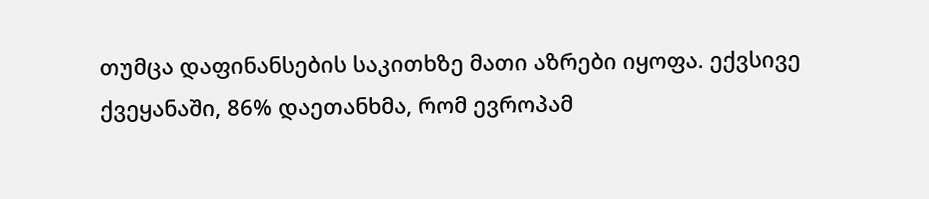თუმცა დაფინანსების საკითხზე მათი აზრები იყოფა. ექვსივე ქვეყანაში, 86% დაეთანხმა, რომ ევროპამ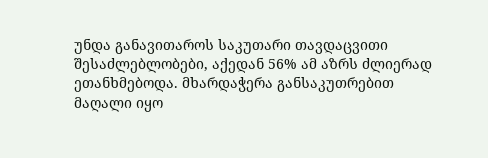უნდა განავითაროს საკუთარი თავდაცვითი შესაძლებლობები, აქედან 56% ამ აზრს ძლიერად ეთანხმებოდა. მხარდაჭერა განსაკუთრებით მაღალი იყო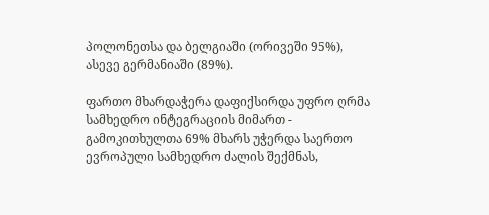პოლონეთსა და ბელგიაში (ორივეში 95%), ასევე გერმანიაში (89%).

ფართო მხარდაჭერა დაფიქსირდა უფრო ღრმა სამხედრო ინტეგრაციის მიმართ - გამოკითხულთა 69% მხარს უჭერდა საერთო ევროპული სამხედრო ძალის შექმნას,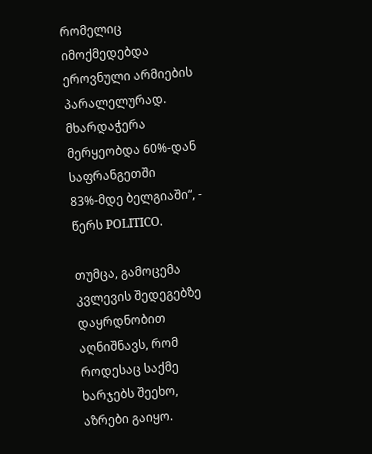რომელიც იმოქმედებდა ეროვნული არმიების პარალელურად. მხარდაჭერა მერყეობდა 60%-დან საფრანგეთში 83%-მდე ბელგიაში“, - წერს POLITICO.

თუმცა, გამოცემა კვლევის შედეგებზე დაყრდნობით აღნიშნავს, რომ როდესაც საქმე ხარჯებს შეეხო, აზრები გაიყო.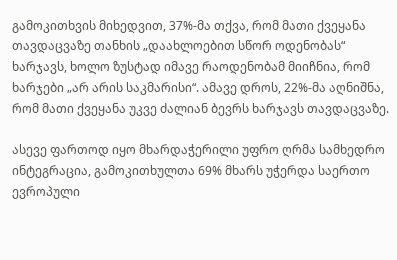გამოკითხვის მიხედვით, 37%-მა თქვა, რომ მათი ქვეყანა თავდაცვაზე თანხის „დაახლოებით სწორ ოდენობას“ ხარჯავს, ხოლო ზუსტად იმავე რაოდენობამ მიიჩნია, რომ ხარჯები „არ არის საკმარისი“. ამავე დროს, 22%-მა აღნიშნა, რომ მათი ქვეყანა უკვე ძალიან ბევრს ხარჯავს თავდაცვაზე.

ასევე ფართოდ იყო მხარდაჭერილი უფრო ღრმა სამხედრო ინტეგრაცია, გამოკითხულთა 69% მხარს უჭერდა საერთო ევროპული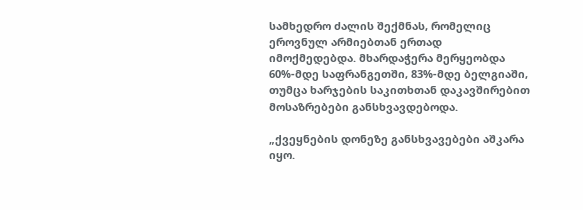სამხედრო ძალის შექმნას, რომელიც ეროვნულ არმიებთან ერთად იმოქმედებდა. მხარდაჭერა მერყეობდა 60%-მდე საფრანგეთში, 83%-მდე ბელგიაში, თუმცა ხარჯების საკითხთან დაკავშირებით მოსაზრებები განსხვავდებოდა.

„ქვეყნების დონეზე განსხვავებები აშკარა იყო.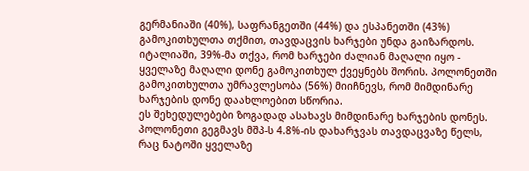გერმანიაში (40%), საფრანგეთში (44%) და ესპანეთში (43%) გამოკითხულთა თქმით, თავდაცვის ხარჯები უნდა გაიზარდოს. იტალიაში, 39%-მა თქვა, რომ ხარჯები ძალიან მაღალი იყო - ყველაზე მაღალი დონე გამოკითხულ ქვეყნებს შორის. პოლონეთში გამოკითხულთა უმრავლესობა (56%) მიიჩნევს, რომ მიმდინარე ხარჯების დონე დაახლოებით სწორია.
ეს შეხედულებები ზოგადად ასახავს მიმდინარე ხარჯების დონეს. პოლონეთი გეგმავს მშპ-ს 4.8%-ის დახარჯვას თავდაცვაზე წელს, რაც ნატოში ყველაზე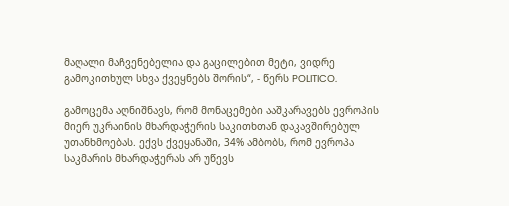მაღალი მაჩვენებელია და გაცილებით მეტი, ვიდრე გამოკითხულ სხვა ქვეყნებს შორის“, - წერს POLITICO.

გამოცემა აღნიშნავს, რომ მონაცემები ააშკარავებს ევროპის მიერ უკრაინის მხარდაჭერის საკითხთან დაკავშირებულ უთანხმოებას. ექვს ქვეყანაში, 34% ამბობს, რომ ევროპა საკმარის მხარდაჭერას არ უწევს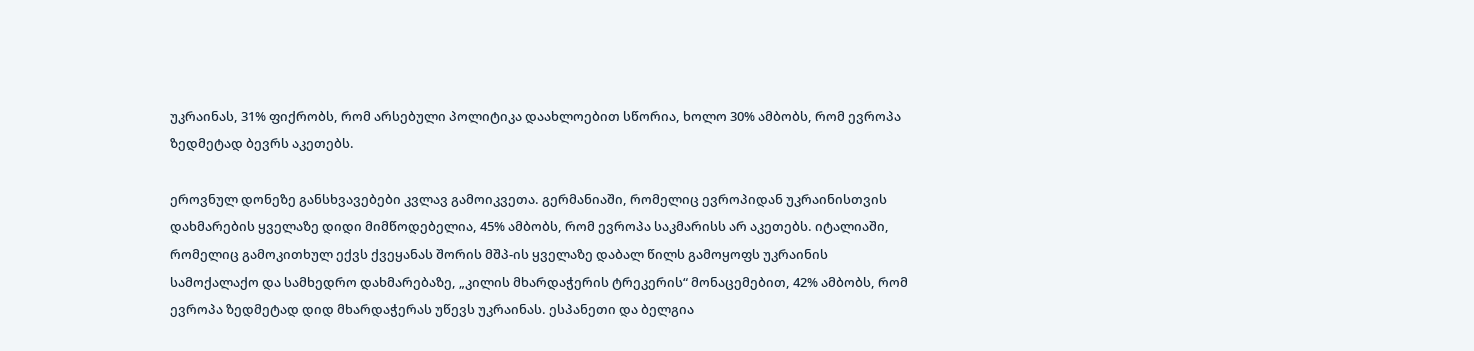უკრაინას, 31% ფიქრობს, რომ არსებული პოლიტიკა დაახლოებით სწორია, ხოლო 30% ამბობს, რომ ევროპა ზედმეტად ბევრს აკეთებს.

ეროვნულ დონეზე განსხვავებები კვლავ გამოიკვეთა. გერმანიაში, რომელიც ევროპიდან უკრაინისთვის დახმარების ყველაზე დიდი მიმწოდებელია, 45% ამბობს, რომ ევროპა საკმარისს არ აკეთებს. იტალიაში, რომელიც გამოკითხულ ექვს ქვეყანას შორის მშპ-ის ყველაზე დაბალ წილს გამოყოფს უკრაინის სამოქალაქო და სამხედრო დახმარებაზე, „კილის მხარდაჭერის ტრეკერის“ მონაცემებით, 42% ამბობს, რომ ევროპა ზედმეტად დიდ მხარდაჭერას უწევს უკრაინას. ესპანეთი და ბელგია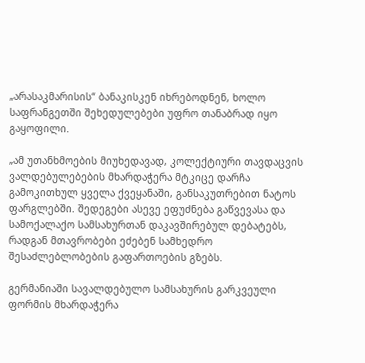„არასაკმარისის“ ბანაკისკენ იხრებოდნენ, ხოლო საფრანგეთში შეხედულებები უფრო თანაბრად იყო გაყოფილი.

„ამ უთანხმოების მიუხედავად, კოლექტიური თავდაცვის ვალდებულებების მხარდაჭერა მტკიცე დარჩა გამოკითხულ ყველა ქვეყანაში, განსაკუთრებით ნატოს ფარგლებში. შედეგები ასევე ეფუძნება გაწვევასა და სამოქალაქო სამსახურთან დაკავშირებულ დებატებს, რადგან მთავრობები ეძებენ სამხედრო შესაძლებლობების გაფართოების გზებს.

გერმანიაში სავალდებულო სამსახურის გარკვეული ფორმის მხარდაჭერა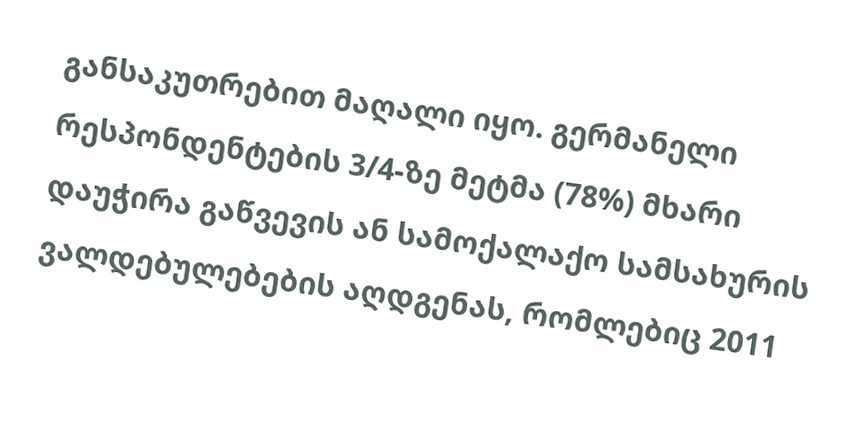განსაკუთრებით მაღალი იყო. გერმანელი რესპონდენტების 3/4-ზე მეტმა (78%) მხარი დაუჭირა გაწვევის ან სამოქალაქო სამსახურის ვალდებულებების აღდგენას, რომლებიც 2011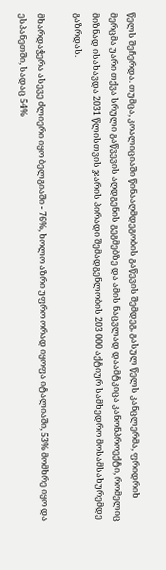წელს შეჩერდა. თუმცა, კოალიციაში წინააღმდეგობის გაწევის შემდეგ, გასულ წელს კანცლერმა, ფრიდრიხ მერცმა უარი თქვა სრული გაწვევის აღდგენის გეგმებზე და ამის ნაცვლად დაამტკიცა კანონპროექტი, რომელიც მიზნად ისახავდა 2031 წლისთვის ჯარის პირადი შემადგენლობის 203 000 აქტიურ სამხედრო მოსამსახურემდე გაზრდას.

მხარდაჭერა ასევე ძლიერი იყო ბელგიაში - 76%, ხოლო აზრი უფრო ორად იყოფა იტალიაში, 53% მომხრე იყო და ესპანეთში, სადაც 54%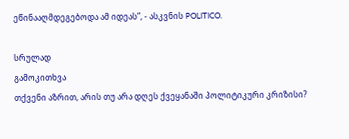ეწინააღმდეგებოდა ამ იდეას”, - ასკვნის POLITICO.

სრულად
გამოკითხვა
თქვენი აზრით, არის თუ არა დღეს ქვეყანაში პოლიტიკური კრიზისი?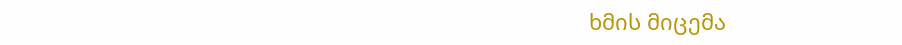ხმის მიცემა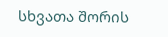სხვათა შორის